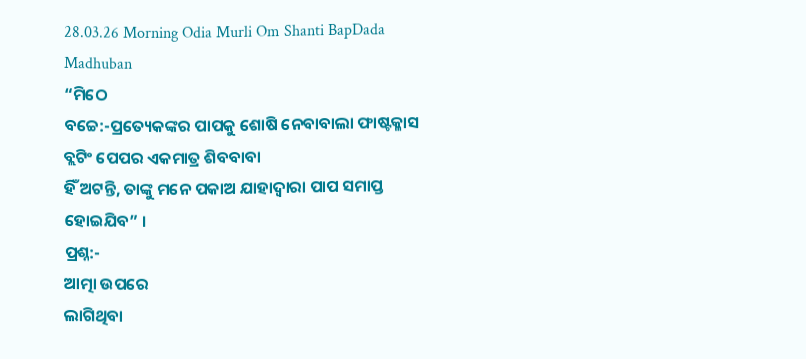28.03.26 Morning Odia Murli Om Shanti BapDada Madhuban
“ମିଠେ
ବଚ୍ଚେ:-ପ୍ରତ୍ୟେକଙ୍କର ପାପକୁ ଶୋଷି ନେବାବାଲା ଫାଷ୍ଟକ୍ଳାସ ବ୍ଲଟିଂ ପେପର ଏକମାତ୍ର ଶିବବାବା
ହିଁ ଅଟନ୍ତି, ତାଙ୍କୁ ମନେ ପକାଅ ଯାହାଦ୍ୱାରା ପାପ ସମାପ୍ତ ହୋଇଯିବ” ।
ପ୍ରଶ୍ନ:-
ଆତ୍ମା ଉପରେ
ଲାଗିଥିବା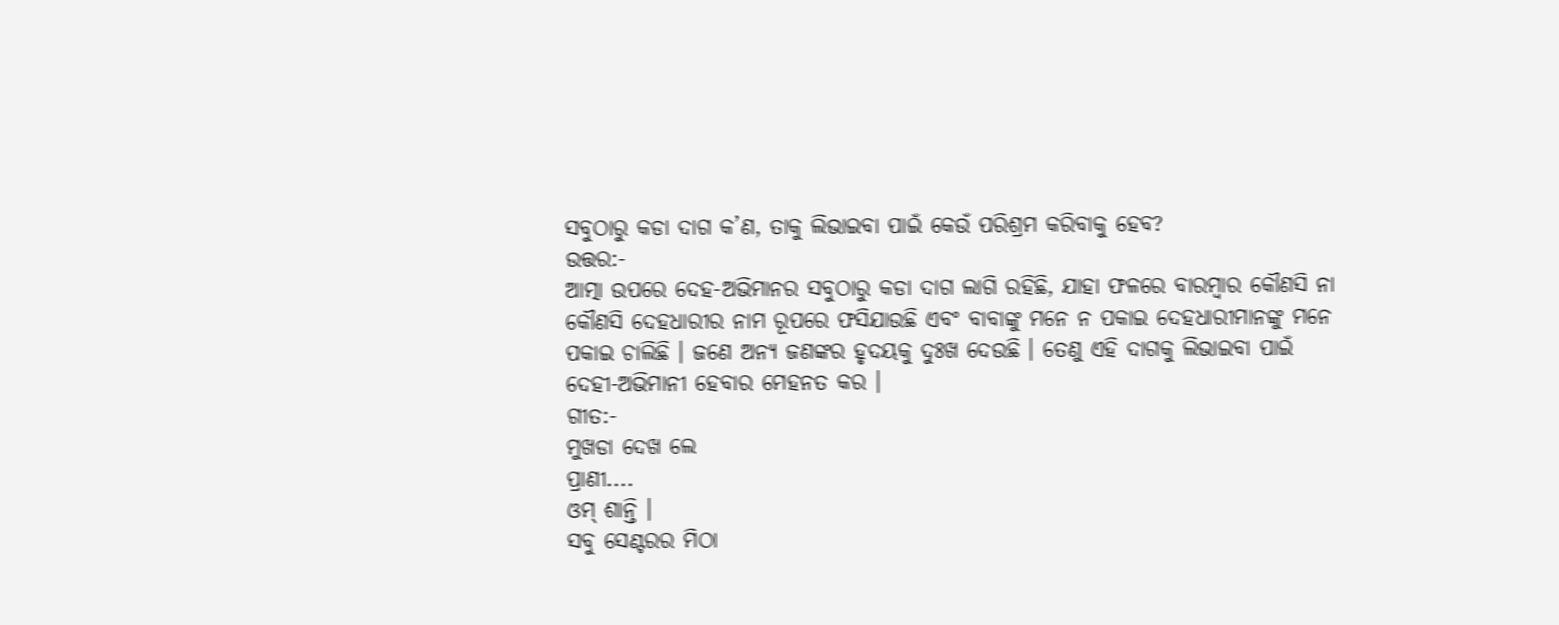ସବୁଠାରୁ କଡା ଦାଗ କ’ଣ, ତାକୁ ଲିଭାଇବା ପାଇଁ କେଉଁ ପରିଶ୍ରମ କରିବାକୁ ହେବ?
ଉତ୍ତର:-
ଆତ୍ମା ଉପରେ ଦେହ-ଅଭିମାନର ସବୁଠାରୁ କଡା ଦାଗ ଲାଗି ରହିଛି, ଯାହା ଫଳରେ ବାରମ୍ବାର କୌଣସି ନା
କୌଣସି ଦେହଧାରୀର ନାମ ରୂପରେ ଫସିଯାଉଛି ଏବଂ ବାବାଙ୍କୁ ମନେ ନ ପକାଇ ଦେହଧାରୀମାନଙ୍କୁ ମନେ
ପକାଇ ଚାଲିଛି । ଜଣେ ଅନ୍ୟ ଜଣଙ୍କର ହୃଦୟକୁ ଦୁଃଖ ଦେଉଛି । ତେଣୁ ଏହି ଦାଗକୁ ଲିଭାଇବା ପାଇଁ
ଦେହୀ-ଅଭିମାନୀ ହେବାର ମେହନତ କର ।
ଗୀତ:-
ମୁଖଡା ଦେଖ ଲେ
ପ୍ରାଣୀ....
ଓମ୍ ଶାନ୍ତି ।
ସବୁ ସେଣ୍ଟରର ମିଠା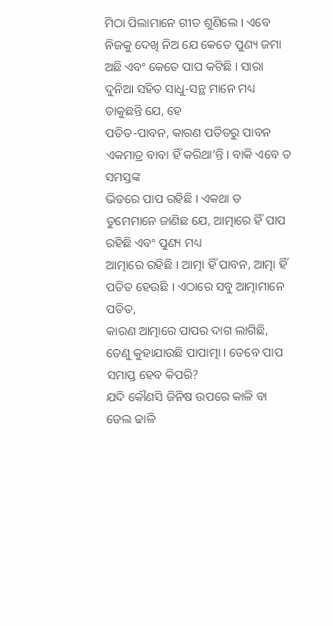ମିଠା ପିଲାମାନେ ଗୀତ ଶୁଣିଲେ । ଏବେ ନିଜକୁ ଦେଖି ନିଅ ଯେ କେତେ ପୁଣ୍ୟ ଜମା
ଅଛି ଏବଂ କେତେ ପାପ କଟିଛି । ସାରା ଦୁନିଆ ସହିତ ସାଧୁ-ସନ୍ଥ ମାନେ ମଧ୍ୟ ଡାକୁଛନ୍ତି ଯେ, ହେ
ପତିତ-ପାବନ, କାରଣ ପତିତରୁ ପାବନ ଏକମାତ୍ର ବାବା ହିଁ କରିଥା’ନ୍ତି । ବାକି ଏବେ ତ ସମସ୍ତଙ୍କ
ଭିତରେ ପାପ ରହିଛି । ଏକଥା ତ ତୁମେମାନେ ଜାଣିଛ ଯେ, ଆତ୍ମାରେ ହିଁ ପାପ ରହିଛି ଏବଂ ପୁଣ୍ୟ ମଧ୍ୟ
ଆତ୍ମାରେ ରହିଛି । ଆତ୍ମା ହିଁ ପାବନ, ଆତ୍ମା ହିଁ ପତିତ ହେଉଛି । ଏଠାରେ ସବୁ ଆତ୍ମାମାନେ ପତିତ,
କାରଣ ଆତ୍ମାରେ ପାପର ଦାଗ ଲାଗିଛି, ତେଣୁ କୁହାଯାଉଛି ପାପାତ୍ମା । ତେବେ ପାପ ସମାପ୍ତ ହେବ କିପରି?
ଯଦି କୌଣସି ଜିନିଷ ଉପରେ କାଳି ବା ତେଲ ଢାଳି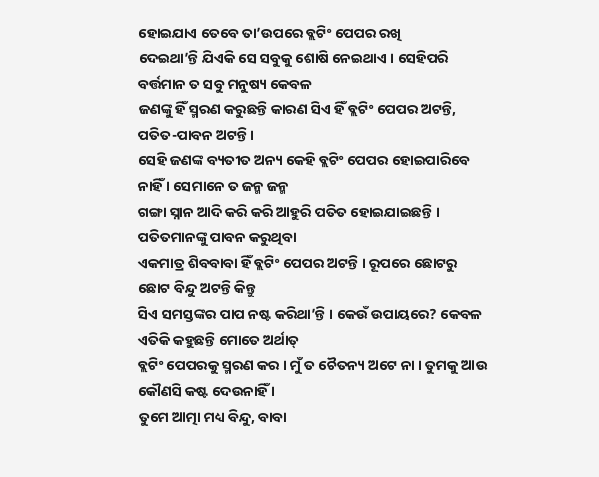ହୋଇଯାଏ ତେବେ ତା’ଉପରେ ବ୍ଲଟିଂ ପେପର ରଖି
ଦେଇଥା’ନ୍ତି ଯିଏକି ସେ ସବୁକୁ ଶୋଷି ନେଇଥାଏ । ସେହିପରି ବର୍ତ୍ତମାନ ତ ସବୁ ମନୁଷ୍ୟ କେବଳ
ଜଣଙ୍କୁ ହିଁ ସ୍ମରଣ କରୁଛନ୍ତି କାରଣ ସିଏ ହିଁ ବ୍ଲଟିଂ ପେପର ଅଟନ୍ତି, ପତିତ-ପାବନ ଅଟନ୍ତି ।
ସେହି ଜଣଙ୍କ ବ୍ୟତୀତ ଅନ୍ୟ କେହି ବ୍ଲଟିଂ ପେପର ହୋଇପାରିବେ ନାହିଁ । ସେମାନେ ତ ଜନ୍ମ ଜନ୍ମ
ଗଙ୍ଗା ସ୍ନାନ ଆଦି କରି କରି ଆହୁରି ପତିତ ହୋଇଯାଇଛନ୍ତି । ପତିତମାନଙ୍କୁ ପାବନ କରୁଥିବା
ଏକମାତ୍ର ଶିବବାବା ହିଁ ବ୍ଲଟିଂ ପେପର ଅଟନ୍ତି । ରୂପରେ ଛୋଟରୁ ଛୋଟ ବିନ୍ଦୁ ଅଟନ୍ତି କିନ୍ତୁ
ସିଏ ସମସ୍ତଙ୍କର ପାପ ନଷ୍ଟ କରିଥା’ନ୍ତି । କେଉଁ ଉପାୟରେ? କେବଳ ଏତିକି କହୁଛନ୍ତି ମୋତେ ଅର୍ଥାତ୍
ବ୍ଲଟିଂ ପେପରକୁ ସ୍ମରଣ କର । ମୁଁ ତ ଚୈତନ୍ୟ ଅଟେ ନା । ତୁମକୁ ଆଉ କୌଣସି କଷ୍ଟ ଦେଉନାହିଁ ।
ତୁମେ ଆତ୍ମା ମଧ୍ୟ ବିନ୍ଦୁ, ବାବା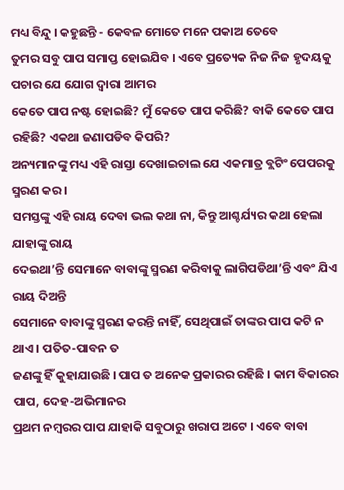ମଧ୍ୟ ବିନ୍ଦୁ । କହୁଛନ୍ତି - କେବଳ ମୋତେ ମନେ ପକାଅ ତେବେ
ତୁମର ସବୁ ପାପ ସମାପ୍ତ ହୋଇଯିବ । ଏବେ ପ୍ରତ୍ୟେକ ନିଜ ନିଜ ହୃଦୟକୁ ପଚାର ଯେ ଯୋଗ ଦ୍ୱାରା ଆମର
କେତେ ପାପ ନଷ୍ଟ ହୋଇଛି? ମୁଁ କେତେ ପାପ କରିଛି? ବାକି କେତେ ପାପ ରହିଛି? ଏକଥା ଜଣାପଡିବ କିପରି?
ଅନ୍ୟମାନଙ୍କୁ ମଧ୍ୟ ଏହି ରାସ୍ତା ଦେଖାଇଚାଲ ଯେ ଏକମାତ୍ର ବ୍ଲଟିଂ ପେପରକୁ ସ୍ମରଣ କର ।
ସମସ୍ତଙ୍କୁ ଏହି ରାୟ ଦେବା ଭଲ କଥା ନା, କିନ୍ତୁ ଆଶ୍ଚର୍ଯ୍ୟର କଥା ହେଲା ଯାହାଙ୍କୁ ରାୟ
ଦେଇଥା’ନ୍ତି ସେମାନେ ବାବାଙ୍କୁ ସ୍ମରଣ କରିବାକୁ ଲାଗିପଡିଥା’ନ୍ତି ଏବଂ ଯିଏ ରାୟ ଦିଅନ୍ତି
ସେମାନେ ବାବାଙ୍କୁ ସ୍ମରଣ କରନ୍ତି ନାହିଁ, ସେଥିପାଇଁ ତାଙ୍କର ପାପ କଟି ନ ଥାଏ । ପତିତ-ପାବନ ତ
ଜଣଙ୍କୁ ହିଁ କୁହାଯାଉଛି । ପାପ ତ ଅନେକ ପ୍ରକାରର ରହିଛି । କାମ ବିକାରର ପାପ, ଦେହ-ଅଭିମାନର
ପ୍ରଥମ ନମ୍ବରର ପାପ ଯାହାକି ସବୁଠାରୁ ଖରାପ ଅଟେ । ଏବେ ବାବା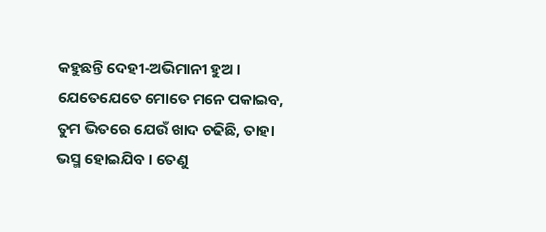କହୁଛନ୍ତି ଦେହୀ-ଅଭିମାନୀ ହୁଅ ।
ଯେତେଯେତେ ମୋତେ ମନେ ପକାଇବ, ତୁମ ଭିତରେ ଯେଉଁ ଖାଦ ଚଢିଛି, ତାହା ଭସ୍ମ ହୋଇଯିବ । ତେଣୁ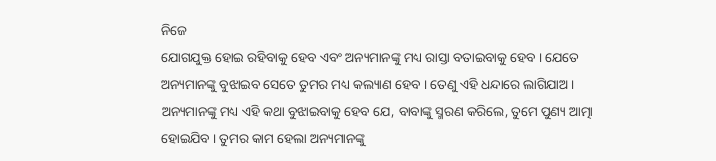ନିଜେ
ଯୋଗଯୁକ୍ତ ହୋଇ ରହିବାକୁ ହେବ ଏବଂ ଅନ୍ୟମାନଙ୍କୁ ମଧ୍ୟ ରାସ୍ତା ବତାଇବାକୁ ହେବ । ଯେତେ
ଅନ୍ୟମାନଙ୍କୁ ବୁଝାଇବ ସେତେ ତୁମର ମଧ୍ୟ କଲ୍ୟାଣ ହେବ । ତେଣୁ ଏହି ଧନ୍ଦାରେ ଲାଗିଯାଅ ।
ଅନ୍ୟମାନଙ୍କୁ ମଧ୍ୟ ଏହି କଥା ବୁଝାଇବାକୁ ହେବ ଯେ, ବାବାଙ୍କୁ ସ୍ମରଣ କରିଲେ, ତୁମେ ପୁଣ୍ୟ ଆତ୍ମା
ହୋଇଯିବ । ତୁମର କାମ ହେଲା ଅନ୍ୟମାନଙ୍କୁ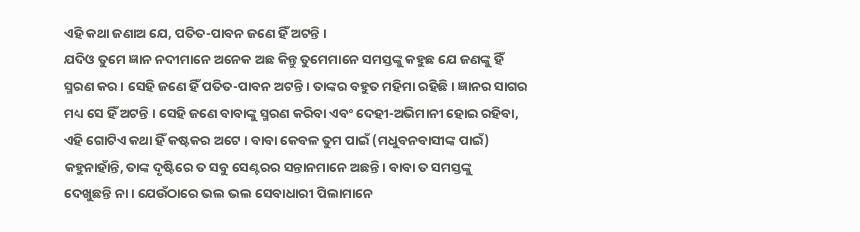ଏହି କଥା ଜଣାଅ ଯେ, ପତିତ-ପାବନ ଜଣେ ହିଁ ଅଟନ୍ତି ।
ଯଦିଓ ତୁମେ ଜ୍ଞାନ ନଦୀମାନେ ଅନେକ ଅଛ କିନ୍ତୁ ତୁମେମାନେ ସମସ୍ତଙ୍କୁ କହୁଛ ଯେ ଜଣଙ୍କୁ ହିଁ
ସ୍ମରଣ କର । ସେହି ଜଣେ ହିଁ ପତିତ-ପାବନ ଅଟନ୍ତି । ତାଙ୍କର ବହୁତ ମହିମା ରହିଛି । ଜ୍ଞାନର ସାଗର
ମଧ୍ୟ ସେ ହିଁ ଅଟନ୍ତି । ସେହି ଜଣେ ବାବାଙ୍କୁ ସ୍ମରଣ କରିବା ଏବଂ ଦେହୀ-ଅଭିମାନୀ ହୋଇ ରହିବା,
ଏହି ଗୋଟିଏ କଥା ହିଁ କଷ୍ଟକର ଅଟେ । ବାବା କେବଳ ତୁମ ପାଇଁ (ମଧୁବନବାସୀଙ୍କ ପାଇଁ)
କହୁନାହାଁନ୍ତି, ତାଙ୍କ ଦୃଷ୍ଟିରେ ତ ସବୁ ସେଣ୍ଟରର ସନ୍ତାନମାନେ ଅଛନ୍ତି । ବାବା ତ ସମସ୍ତଙ୍କୁ
ଦେଖୁଛନ୍ତି ନା । ଯେଉଁଠାରେ ଭଲ ଭଲ ସେବାଧାରୀ ପିଲାମାନେ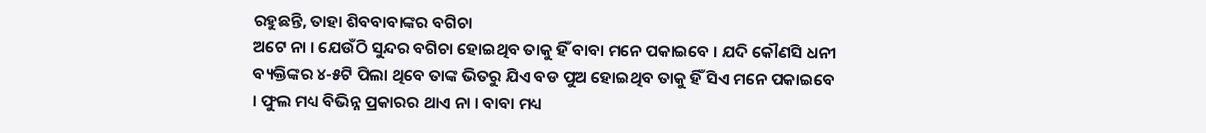ରହୁଛନ୍ତି, ତାହା ଶିବବାବାଙ୍କର ବଗିଚା
ଅଟେ ନା । ଯେଉଁଠି ସୁନ୍ଦର ବଗିଚା ହୋଇଥିବ ତାକୁ ହିଁ ବାବା ମନେ ପକାଇବେ । ଯଦି କୌଣସି ଧନୀ
ବ୍ୟକ୍ତିଙ୍କର ୪-୫ଟି ପିଲା ଥିବେ ତାଙ୍କ ଭିତରୁ ଯିଏ ବଡ ପୁଅ ହୋଇଥିବ ତାକୁ ହିଁ ସିଏ ମନେ ପକାଇବେ
। ଫୁଲ ମଧ୍ୟ ବିଭିନ୍ନ ପ୍ରକାରର ଥାଏ ନା । ବାବା ମଧ୍ୟ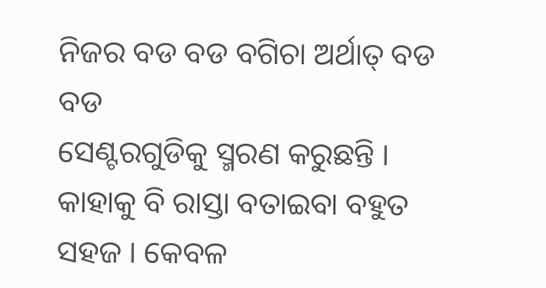ନିଜର ବଡ ବଡ ବଗିଚା ଅର୍ଥାତ୍ ବଡ ବଡ
ସେଣ୍ଟରଗୁଡିକୁ ସ୍ମରଣ କରୁଛନ୍ତି । କାହାକୁ ବି ରାସ୍ତା ବତାଇବା ବହୁତ ସହଜ । କେବଳ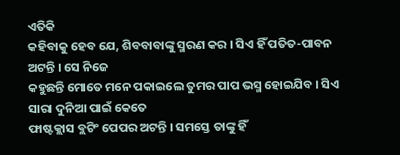ଏତିକି
କହିବାକୁ ହେବ ଯେ, ଶିବବାବାଙ୍କୁ ସ୍ମରଣ କର । ସିଏ ହିଁ ପତିତ-ପାବନ ଅଟନ୍ତି । ସେ ନିଜେ
କହୁଛନ୍ତି ମୋତେ ମନେ ପକାଇଲେ ତୁମର ପାପ ଭସ୍ମ ହୋଇଯିବ । ସିଏ ସାରା ଦୁନିଆ ପାଇଁ କେତେ
ଫାଷ୍ଟକ୍ଲାସ ବ୍ଲଟିଂ ପେପର ଅଟନ୍ତି । ସମସ୍ତେ ତାଙ୍କୁ ହିଁ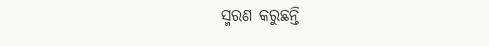ସ୍ମରଣ କରୁଛନ୍ତି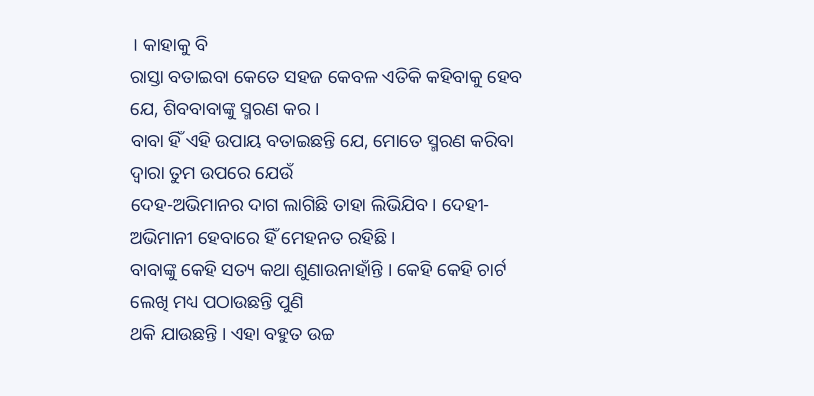। କାହାକୁ ବି
ରାସ୍ତା ବତାଇବା କେତେ ସହଜ କେବଳ ଏତିକି କହିବାକୁ ହେବ ଯେ, ଶିବବାବାଙ୍କୁ ସ୍ମରଣ କର ।
ବାବା ହିଁ ଏହି ଉପାୟ ବତାଇଛନ୍ତି ଯେ, ମୋତେ ସ୍ମରଣ କରିବା ଦ୍ୱାରା ତୁମ ଉପରେ ଯେଉଁ
ଦେହ-ଅଭିମାନର ଦାଗ ଲାଗିଛି ତାହା ଲିଭିଯିବ । ଦେହୀ-ଅଭିମାନୀ ହେବାରେ ହିଁ ମେହନତ ରହିଛି ।
ବାବାଙ୍କୁ କେହି ସତ୍ୟ କଥା ଶୁଣାଉନାହାଁନ୍ତି । କେହି କେହି ଚାର୍ଟ ଲେଖି ମଧ୍ୟ ପଠାଉଛନ୍ତି ପୁଣି
ଥକି ଯାଉଛନ୍ତି । ଏହା ବହୁତ ଉଚ୍ଚ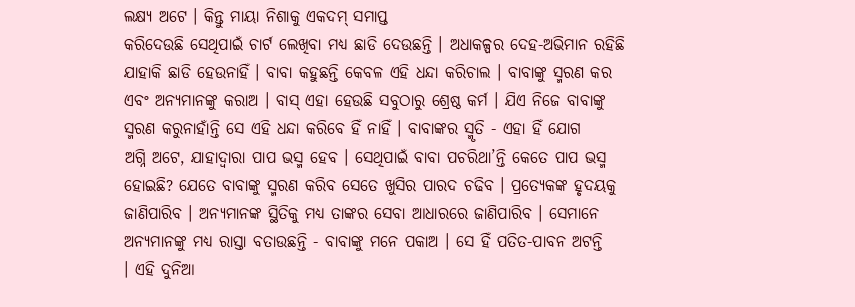ଲକ୍ଷ୍ୟ ଅଟେ । କିନ୍ତୁ ମାୟା ନିଶାକୁ ଏକଦମ୍ ସମାପ୍ତ
କରିଦେଉଛି ସେଥିପାଇଁ ଚାର୍ଟ ଲେଖିବା ମଧ୍ୟ ଛାଡି ଦେଉଛନ୍ତି । ଅଧାକଳ୍ପର ଦେହ-ଅଭିମାନ ରହିଛି
ଯାହାକି ଛାଡି ହେଉନାହିଁ । ବାବା କହୁଛନ୍ତି କେବଳ ଏହି ଧନ୍ଦା କରିଚାଲ । ବାବାଙ୍କୁ ସ୍ମରଣ କର
ଏବଂ ଅନ୍ୟମାନଙ୍କୁ କରାଅ । ବାସ୍ ଏହା ହେଉଛି ସବୁଠାରୁ ଶ୍ରେଷ୍ଠ କର୍ମ । ଯିଏ ନିଜେ ବାବାଙ୍କୁ
ସ୍ମରଣ କରୁନାହାଁନ୍ତି ସେ ଏହି ଧନ୍ଦା କରିବେ ହିଁ ନାହିଁ । ବାବାଙ୍କର ସ୍ମୃତି - ଏହା ହିଁ ଯୋଗ
ଅଗ୍ନି ଅଟେ, ଯାହାଦ୍ୱାରା ପାପ ଭସ୍ମ ହେବ । ସେଥିପାଇଁ ବାବା ପଚରିଥା’ନ୍ତି କେତେ ପାପ ଭସ୍ମ
ହୋଇଛି? ଯେତେ ବାବାଙ୍କୁ ସ୍ମରଣ କରିବ ସେତେ ଖୁସିର ପାରଦ ଚଢିବ । ପ୍ରତ୍ୟେକଙ୍କ ହୃଦୟକୁ
ଜାଣିପାରିବ । ଅନ୍ୟମାନଙ୍କ ସ୍ଥିତିକୁ ମଧ୍ୟ ତାଙ୍କର ସେବା ଆଧାରରେ ଜାଣିପାରିବ । ସେମାନେ
ଅନ୍ୟମାନଙ୍କୁ ମଧ୍ୟ ରାସ୍ତା ବତାଉଛନ୍ତି - ବାବାଙ୍କୁ ମନେ ପକାଅ । ସେ ହିଁ ପତିତ-ପାବନ ଅଟନ୍ତି
। ଏହି ଦୁନିଆ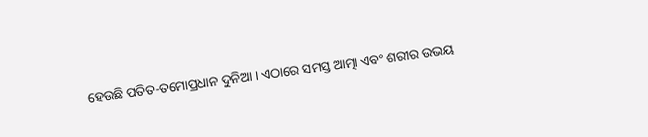ହେଉଛି ପତିତ-ତମୋପ୍ରଧାନ ଦୁନିଆ । ଏଠାରେ ସମସ୍ତ ଆତ୍ମା ଏବଂ ଶରୀର ଉଭୟ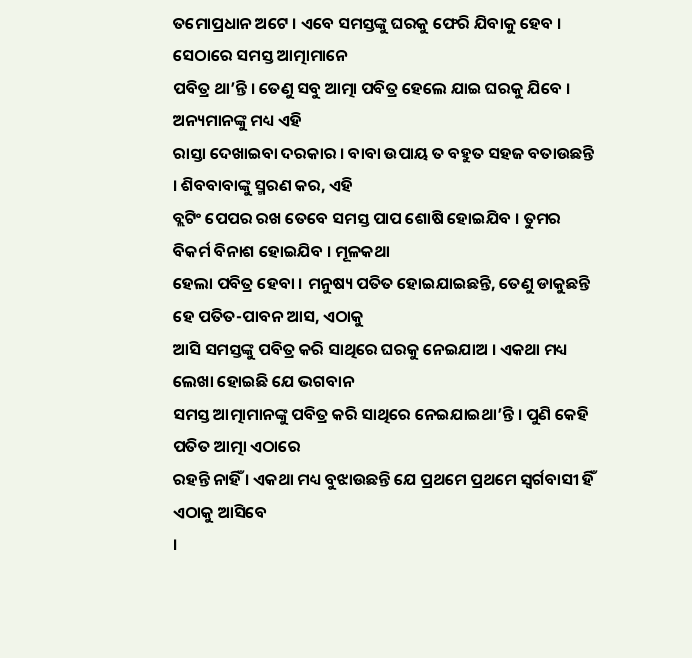ତମୋପ୍ରଧାନ ଅଟେ । ଏବେ ସମସ୍ତଙ୍କୁ ଘରକୁ ଫେରି ଯିବାକୁ ହେବ । ସେଠାରେ ସମସ୍ତ ଆତ୍ମାମାନେ
ପବିତ୍ର ଥା’ନ୍ତି । ତେଣୁ ସବୁ ଆତ୍ମା ପବିତ୍ର ହେଲେ ଯାଇ ଘରକୁ ଯିବେ । ଅନ୍ୟମାନଙ୍କୁ ମଧ୍ୟ ଏହି
ରାସ୍ତା ଦେଖାଇବା ଦରକାର । ବାବା ଉପାୟ ତ ବହୁତ ସହଜ ବତାଉଛନ୍ତି । ଶିବବାବାଙ୍କୁ ସ୍ମରଣ କର, ଏହି
ବ୍ଲଟିଂ ପେପର ରଖ ତେବେ ସମସ୍ତ ପାପ ଶୋଷି ହୋଇଯିବ । ତୁମର ବିକର୍ମ ବିନାଶ ହୋଇଯିବ । ମୂଳକଥା
ହେଲା ପବିତ୍ର ହେବା । ମନୁଷ୍ୟ ପତିତ ହୋଇଯାଇଛନ୍ତି, ତେଣୁ ଡାକୁଛନ୍ତି ହେ ପତିତ-ପାବନ ଆସ, ଏଠାକୁ
ଆସି ସମସ୍ତଙ୍କୁ ପବିତ୍ର କରି ସାଥିରେ ଘରକୁ ନେଇଯାଅ । ଏକଥା ମଧ୍ୟ ଲେଖା ହୋଇଛି ଯେ ଭଗବାନ
ସମସ୍ତ ଆତ୍ମାମାନଙ୍କୁ ପବିତ୍ର କରି ସାଥିରେ ନେଇଯାଇଥା’ନ୍ତି । ପୁଣି କେହି ପତିତ ଆତ୍ମା ଏଠାରେ
ରହନ୍ତି ନାହିଁ । ଏକଥା ମଧ୍ୟ ବୁଝାଉଛନ୍ତି ଯେ ପ୍ରଥମେ ପ୍ରଥମେ ସ୍ୱର୍ଗବାସୀ ହିଁ ଏଠାକୁ ଆସିବେ
।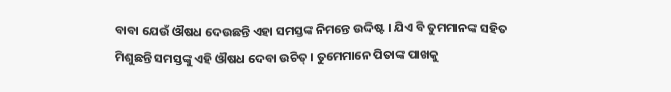ବାବା ଯେଉଁ ଔଷଧ ଦେଉଛନ୍ତି ଏହା ସମସ୍ତଙ୍କ ନିମନ୍ତେ ଉଦ୍ଦିଷ୍ଟ । ଯିଏ ବି ତୁମମାନଙ୍କ ସହିତ
ମିଶୁଛନ୍ତି ସମସ୍ତଙ୍କୁ ଏହି ଔଷଧ ଦେବା ଉଚିତ୍ । ତୁମେମାନେ ପିତାଙ୍କ ପାଖକୁ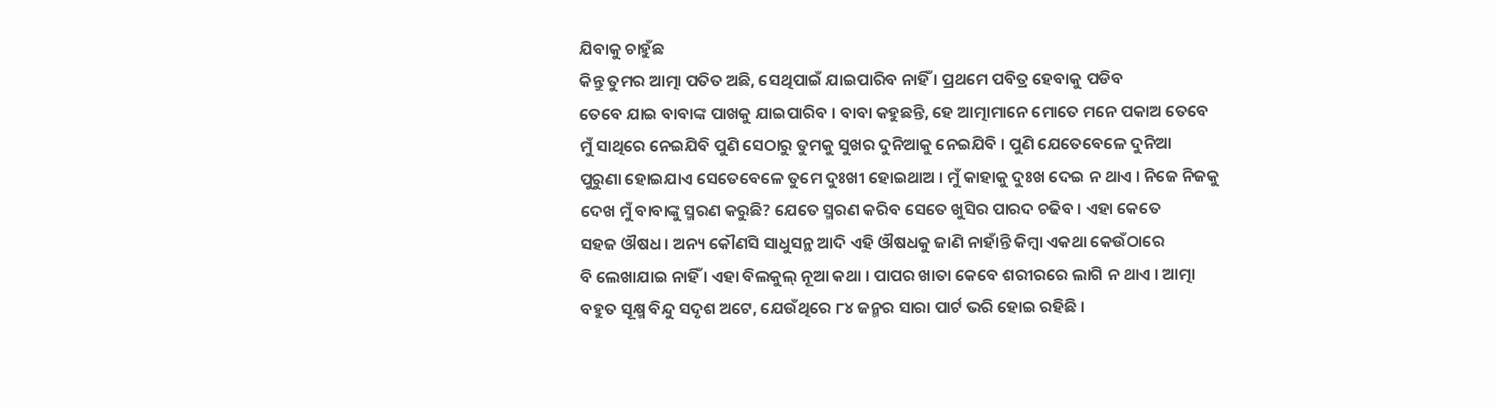ଯିବାକୁ ଚାହୁଁଛ
କିନ୍ତୁ ତୁମର ଆତ୍ମା ପତିତ ଅଛି, ସେଥିପାଇଁ ଯାଇପାରିବ ନାହିଁ । ପ୍ରଥମେ ପବିତ୍ର ହେବାକୁ ପଡିବ
ତେବେ ଯାଇ ବାବାଙ୍କ ପାଖକୁ ଯାଇପାରିବ । ବାବା କହୁଛନ୍ତି, ହେ ଆତ୍ମାମାନେ ମୋତେ ମନେ ପକାଅ ତେବେ
ମୁଁ ସାଥିରେ ନେଇଯିବି ପୁଣି ସେଠାରୁ ତୁମକୁ ସୁଖର ଦୁନିଆକୁ ନେଇଯିବି । ପୁଣି ଯେତେବେଳେ ଦୁନିଆ
ପୁରୁଣା ହୋଇଯାଏ ସେତେବେଳେ ତୁମେ ଦୁଃଖୀ ହୋଇଥାଅ । ମୁଁ କାହାକୁ ଦୁଃଖ ଦେଇ ନ ଥାଏ । ନିଜେ ନିଜକୁ
ଦେଖ ମୁଁ ବାବାଙ୍କୁ ସ୍ମରଣ କରୁଛି? ଯେତେ ସ୍ମରଣ କରିବ ସେତେ ଖୁସିର ପାରଦ ଚଢିବ । ଏହା କେତେ
ସହଜ ଔଷଧ । ଅନ୍ୟ କୌଣସି ସାଧୁସନ୍ଥ ଆଦି ଏହି ଔଷଧକୁ ଜାଣି ନାହାଁନ୍ତି କିମ୍ବା ଏକଥା କେଉଁଠାରେ
ବି ଲେଖାଯାଇ ନାହିଁ । ଏହା ବିଲକୁଲ୍ ନୂଆ କଥା । ପାପର ଖାତା କେବେ ଶରୀରରେ ଲାଗି ନ ଥାଏ । ଆତ୍ମା
ବହୁତ ସୂକ୍ଷ୍ମ ବିନ୍ଦୁ ସଦୃଶ ଅଟେ, ଯେଉଁଥିରେ ୮୪ ଜନ୍ମର ସାରା ପାର୍ଟ ଭରି ହୋଇ ରହିଛି ।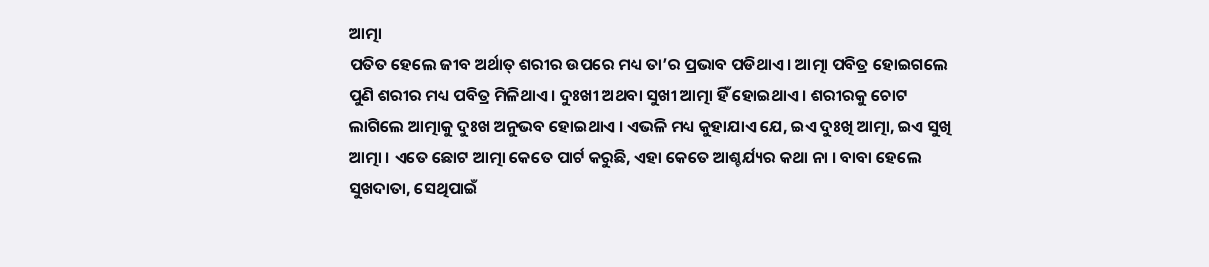ଆତ୍ମା
ପତିତ ହେଲେ ଜୀବ ଅର୍ଥାତ୍ ଶରୀର ଉପରେ ମଧ୍ୟ ତା’ର ପ୍ରଭାବ ପଡିଥାଏ । ଆତ୍ମା ପବିତ୍ର ହୋଇଗଲେ
ପୁଣି ଶରୀର ମଧ୍ୟ ପବିତ୍ର ମିଳିଥାଏ । ଦୁଃଖୀ ଅଥବା ସୁଖୀ ଆତ୍ମା ହିଁ ହୋଇଥାଏ । ଶରୀରକୁ ଚୋଟ
ଲାଗିଲେ ଆତ୍ମାକୁ ଦୁଃଖ ଅନୁଭବ ହୋଇଥାଏ । ଏଭଳି ମଧ୍ୟ କୁହାଯାଏ ଯେ, ଇଏ ଦୁଃଖି ଆତ୍ମା, ଇଏ ସୁଖି
ଆତ୍ମା । ଏତେ ଛୋଟ ଆତ୍ମା କେତେ ପାର୍ଟ କରୁଛି, ଏହା କେତେ ଆଶ୍ଚର୍ଯ୍ୟର କଥା ନା । ବାବା ହେଲେ
ସୁଖଦାତା, ସେଥିପାଇଁ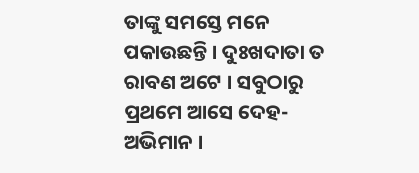ତାଙ୍କୁ ସମସ୍ତେ ମନେ ପକାଉଛନ୍ତି । ଦୁଃଖଦାତା ତ ରାବଣ ଅଟେ । ସବୁଠାରୁ
ପ୍ରଥମେ ଆସେ ଦେହ-ଅଭିମାନ ।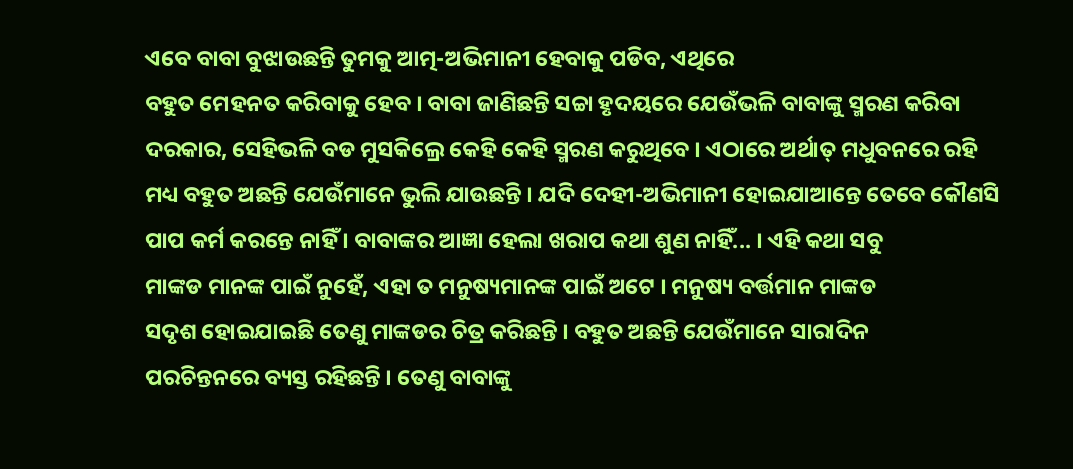ଏବେ ବାବା ବୁଝାଉଛନ୍ତି ତୁମକୁ ଆତ୍ମ-ଅଭିମାନୀ ହେବାକୁ ପଡିବ, ଏଥିରେ
ବହୁତ ମେହନତ କରିବାକୁ ହେବ । ବାବା ଜାଣିଛନ୍ତି ସଚ୍ଚା ହୃଦୟରେ ଯେଉଁଭଳି ବାବାଙ୍କୁ ସ୍ମରଣ କରିବା
ଦରକାର, ସେହିଭଳି ବଡ ମୁସକିଲ୍ରେ କେହି କେହି ସ୍ମରଣ କରୁଥିବେ । ଏଠାରେ ଅର୍ଥାତ୍ ମଧୁବନରେ ରହି
ମଧ୍ୟ ବହୁତ ଅଛନ୍ତି ଯେଉଁମାନେ ଭୁଲି ଯାଉଛନ୍ତି । ଯଦି ଦେହୀ-ଅଭିମାନୀ ହୋଇଯାଆନ୍ତେ ତେବେ କୌଣସି
ପାପ କର୍ମ କରନ୍ତେ ନାହିଁ । ବାବାଙ୍କର ଆଜ୍ଞା ହେଲା ଖରାପ କଥା ଶୁଣ ନାହିଁ... । ଏହି କଥା ସବୁ
ମାଙ୍କଡ ମାନଙ୍କ ପାଇଁ ନୁହେଁ, ଏହା ତ ମନୁଷ୍ୟମାନଙ୍କ ପାଇଁ ଅଟେ । ମନୁଷ୍ୟ ବର୍ତ୍ତମାନ ମାଙ୍କଡ
ସଦୃଶ ହୋଇଯାଇଛି ତେଣୁ ମାଙ୍କଡର ଚିତ୍ର କରିଛନ୍ତି । ବହୁତ ଅଛନ୍ତି ଯେଉଁମାନେ ସାରାଦିନ
ପରଚିନ୍ତନରେ ବ୍ୟସ୍ତ ରହିଛନ୍ତି । ତେଣୁ ବାବାଙ୍କୁ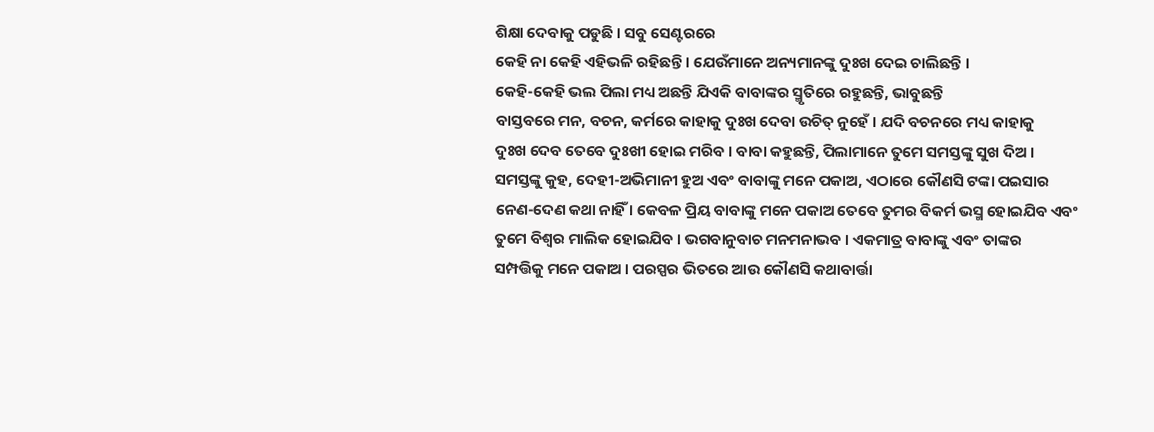ଶିକ୍ଷା ଦେବାକୁ ପଡୁଛି । ସବୁ ସେଣ୍ଟରରେ
କେହି ନା କେହି ଏହିଭଳି ରହିଛନ୍ତି । ଯେଉଁମାନେ ଅନ୍ୟମାନଙ୍କୁ ଦୁଃଖ ଦେଇ ଚାଲିଛନ୍ତି ।
କେହି-କେହି ଭଲ ପିଲା ମଧ୍ୟ ଅଛନ୍ତି ଯିଏକି ବାବାଙ୍କର ସ୍ମୃତିରେ ରହୁଛନ୍ତି, ଭାବୁଛନ୍ତି
ବାସ୍ତବରେ ମନ, ବଚନ, କର୍ମରେ କାହାକୁ ଦୁଃଖ ଦେବା ଉଚିତ୍ ନୁହେଁ । ଯଦି ବଚନରେ ମଧ୍ୟ କାହାକୁ
ଦୁଃଖ ଦେବ ତେବେ ଦୁଃଖୀ ହୋଇ ମରିବ । ବାବା କହୁଛନ୍ତି, ପିଲାମାନେ ତୁମେ ସମସ୍ତଙ୍କୁ ସୁଖ ଦିଅ ।
ସମସ୍ତଙ୍କୁ କୁହ, ଦେହୀ-ଅଭିମାନୀ ହୁଅ ଏବଂ ବାବାଙ୍କୁ ମନେ ପକାଅ, ଏଠାରେ କୌଣସି ଟଙ୍କା ପଇସାର
ନେଣ-ଦେଣ କଥା ନାହିଁ । କେବଳ ପ୍ରିୟ ବାବାଙ୍କୁ ମନେ ପକାଅ ତେବେ ତୁମର ବିକର୍ମ ଭସ୍ମ ହୋଇଯିବ ଏବଂ
ତୁମେ ବିଶ୍ୱର ମାଲିକ ହୋଇଯିବ । ଭଗବାନୁବାଚ ମନମନାଭବ । ଏକମାତ୍ର ବାବାଙ୍କୁ ଏବଂ ତାଙ୍କର
ସମ୍ପତ୍ତିକୁ ମନେ ପକାଅ । ପରସ୍ପର ଭିତରେ ଆଉ କୌଣସି କଥାବାର୍ତ୍ତା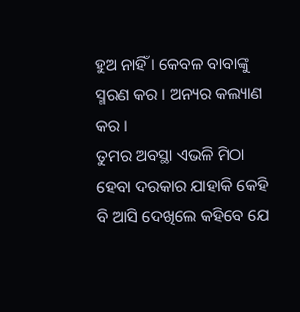ହୁଅ ନାହିଁ । କେବଳ ବାବାଙ୍କୁ
ସ୍ମରଣ କର । ଅନ୍ୟର କଲ୍ୟାଣ କର ।
ତୁମର ଅବସ୍ଥା ଏଭଳି ମିଠା ହେବା ଦରକାର ଯାହାକି କେହି ବି ଆସି ଦେଖିଲେ କହିବେ ଯେ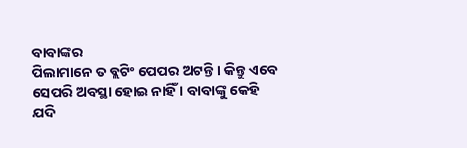ବାବାଙ୍କର
ପିଲାମାନେ ତ ବ୍ଲଟିଂ ପେପର ଅଟନ୍ତି । କିନ୍ତୁ ଏବେ ସେପରି ଅବସ୍ଥା ହୋଇ ନାହିଁ । ବାବାଙ୍କୁ କେହି
ଯଦି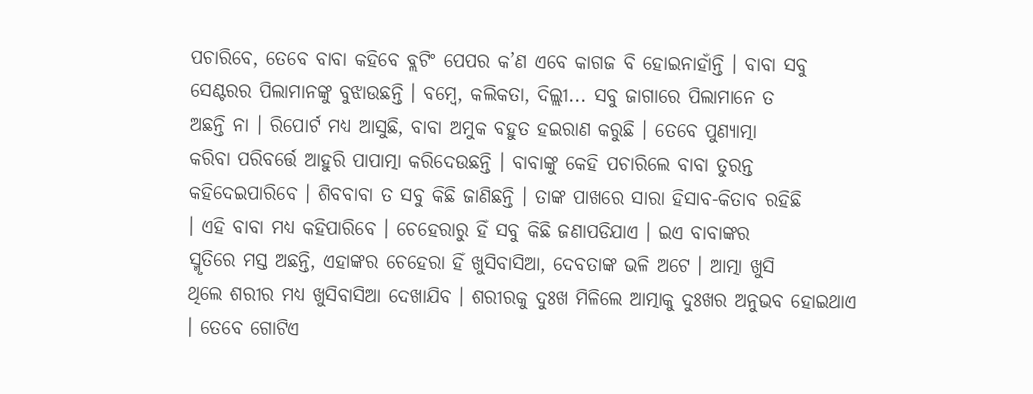ପଚାରିବେ, ତେବେ ବାବା କହିବେ ବ୍ଲଟିଂ ପେପର କ’ଣ ଏବେ କାଗଜ ବି ହୋଇନାହାଁନ୍ତି । ବାବା ସବୁ
ସେଣ୍ଟରର ପିଲାମାନଙ୍କୁ ବୁଝାଉଛନ୍ତି । ବମ୍ବେ, କଲିକତା, ଦିଲ୍ଲୀ... ସବୁ ଜାଗାରେ ପିଲାମାନେ ତ
ଅଛନ୍ତି ନା । ରିପୋର୍ଟ ମଧ୍ୟ ଆସୁଛି, ବାବା ଅମୁକ ବହୁତ ହଇରାଣ କରୁଛି । ତେବେ ପୁଣ୍ୟାତ୍ମା
କରିବା ପରିବର୍ତ୍ତେ ଆହୁରି ପାପାତ୍ମା କରିଦେଉଛନ୍ତି । ବାବାଙ୍କୁ କେହି ପଚାରିଲେ ବାବା ତୁରନ୍ତ
କହିଦେଇପାରିବେ । ଶିବବାବା ତ ସବୁ କିଛି ଜାଣିଛନ୍ତି । ତାଙ୍କ ପାଖରେ ସାରା ହିସାବ-କିତାବ ରହିଛି
। ଏହି ବାବା ମଧ୍ୟ କହିପାରିବେ । ଚେହେରାରୁ ହିଁ ସବୁ କିଛି ଜଣାପଡିଯାଏ । ଇଏ ବାବାଙ୍କର
ସ୍ମୃତିରେ ମସ୍ତ ଅଛନ୍ତି, ଏହାଙ୍କର ଚେହେରା ହିଁ ଖୁସିବାସିଆ, ଦେବତାଙ୍କ ଭଳି ଅଟେ । ଆତ୍ମା ଖୁସି
ଥିଲେ ଶରୀର ମଧ୍ୟ ଖୁସିବାସିଆ ଦେଖାଯିବ । ଶରୀରକୁ ଦୁଃଖ ମିଳିଲେ ଆତ୍ମାକୁ ଦୁଃଖର ଅନୁଭବ ହୋଇଥାଏ
। ତେବେ ଗୋଟିଏ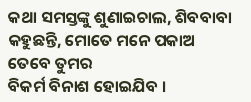କଥା ସମସ୍ତଙ୍କୁ ଶୁଣାଇଚାଲ, ଶିବବାବା କହୁଛନ୍ତି, ମୋତେ ମନେ ପକାଅ ତେବେ ତୁମର
ବିକର୍ମ ବିନାଶ ହୋଇଯିବ ।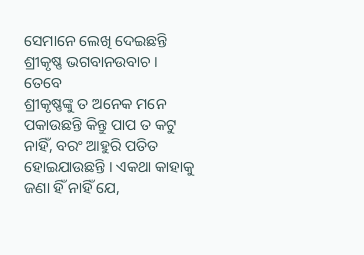ସେମାନେ ଲେଖି ଦେଇଛନ୍ତି ଶ୍ରୀକୃଷ୍ଣ ଭଗବାନଉବାଚ । ତେବେ
ଶ୍ରୀକୃଷ୍ଣଙ୍କୁ ତ ଅନେକ ମନେ ପକାଉଛନ୍ତି କିନ୍ତୁ ପାପ ତ କଟୁ ନାହିଁ, ବରଂ ଆହୁରି ପତିତ
ହୋଇଯାଉଛନ୍ତି । ଏକଥା କାହାକୁ ଜଣା ହିଁ ନାହିଁ ଯେ,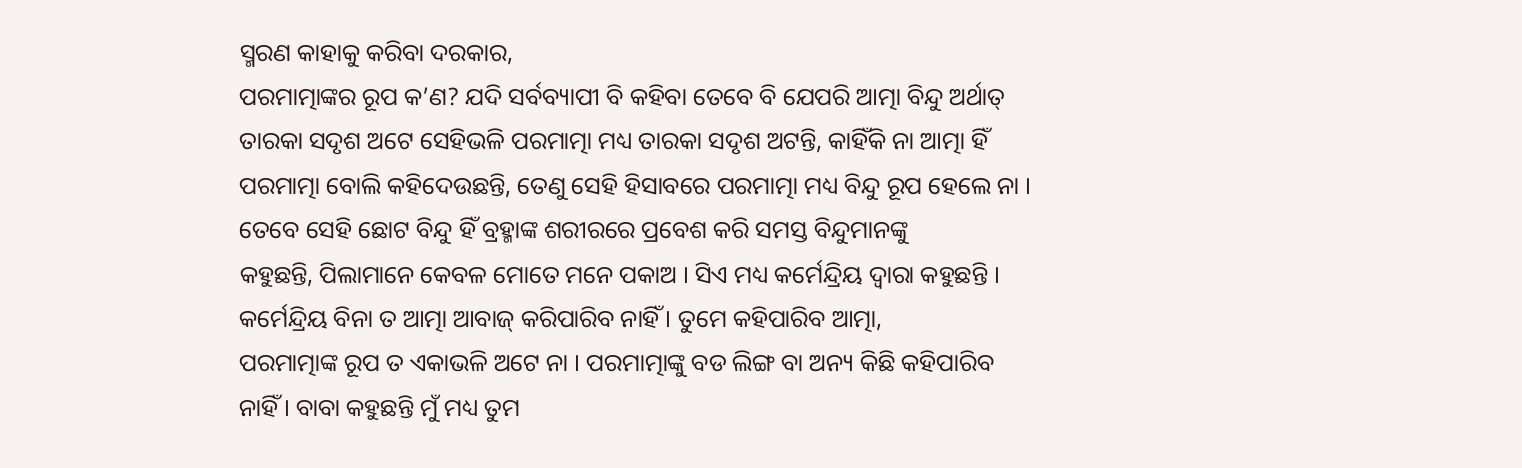ସ୍ମରଣ କାହାକୁ କରିବା ଦରକାର,
ପରମାତ୍ମାଙ୍କର ରୂପ କ’ଣ? ଯଦି ସର୍ବବ୍ୟାପୀ ବି କହିବା ତେବେ ବି ଯେପରି ଆତ୍ମା ବିନ୍ଦୁ ଅର୍ଥାତ୍
ତାରକା ସଦୃଶ ଅଟେ ସେହିଭଳି ପରମାତ୍ମା ମଧ୍ୟ ତାରକା ସଦୃଶ ଅଟନ୍ତି, କାହିଁକି ନା ଆତ୍ମା ହିଁ
ପରମାତ୍ମା ବୋଲି କହିଦେଉଛନ୍ତି, ତେଣୁ ସେହି ହିସାବରେ ପରମାତ୍ମା ମଧ୍ୟ ବିନ୍ଦୁ ରୂପ ହେଲେ ନା ।
ତେବେ ସେହି ଛୋଟ ବିନ୍ଦୁ ହିଁ ବ୍ରହ୍ମାଙ୍କ ଶରୀରରେ ପ୍ରବେଶ କରି ସମସ୍ତ ବିନ୍ଦୁମାନଙ୍କୁ
କହୁଛନ୍ତି, ପିଲାମାନେ କେବଳ ମୋତେ ମନେ ପକାଅ । ସିଏ ମଧ୍ୟ କର୍ମେନ୍ଦ୍ରିୟ ଦ୍ୱାରା କହୁଛନ୍ତି ।
କର୍ମେନ୍ଦ୍ରିୟ ବିନା ତ ଆତ୍ମା ଆବାଜ୍ କରିପାରିବ ନାହିଁ । ତୁମେ କହିପାରିବ ଆତ୍ମା,
ପରମାତ୍ମାଙ୍କ ରୂପ ତ ଏକାଭଳି ଅଟେ ନା । ପରମାତ୍ମାଙ୍କୁ ବଡ ଲିଙ୍ଗ ବା ଅନ୍ୟ କିଛି କହିପାରିବ
ନାହିଁ । ବାବା କହୁଛନ୍ତି ମୁଁ ମଧ୍ୟ ତୁମ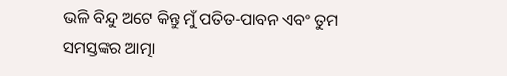ଭଳି ବିନ୍ଦୁ ଅଟେ କିନ୍ତୁ ମୁଁ ପତିତ-ପାବନ ଏବଂ ତୁମ
ସମସ୍ତଙ୍କର ଆତ୍ମା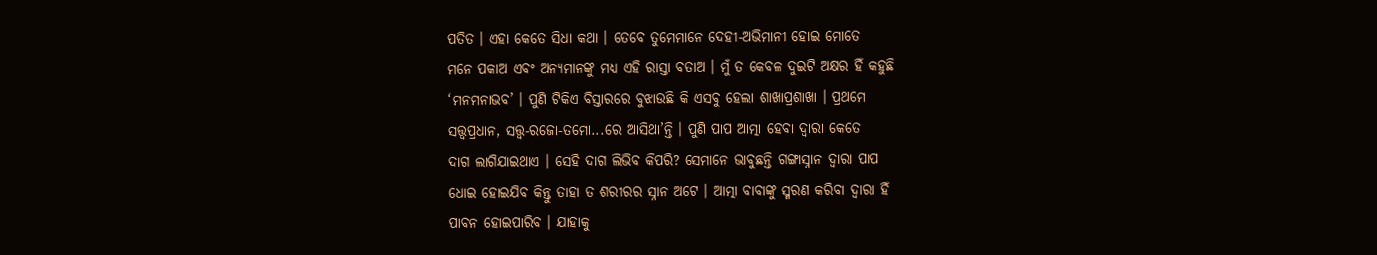ପତିତ । ଏହା କେତେ ସିଧା କଥା । ତେବେ ତୁମେମାନେ ଦେହୀ-ଅଭିମାନୀ ହୋଇ ମୋତେ
ମନେ ପକାଅ ଏବଂ ଅନ୍ୟମାନଙ୍କୁ ମଧ୍ୟ ଏହି ରାସ୍ତା ବତାଅ । ମୁଁ ତ କେବଳ ଦୁଇଟି ଅକ୍ଷର ହିଁ କହୁଛି
‘ମନମନାଭବ’ । ପୁଣି ଟିକିଏ ବିସ୍ତାରରେ ବୁଝାଉଛି କି ଏସବୁ ହେଲା ଶାଖାପ୍ରଶାଖା । ପ୍ରଥମେ
ସତ୍ତ୍ୱପ୍ରଧାନ, ସତ୍ତ୍ୱ-ରଜୋ-ତମୋ...ରେ ଆସିଥା’ନ୍ତି । ପୁଣି ପାପ ଆତ୍ମା ହେବା ଦ୍ୱାରା କେତେ
ଦାଗ ଲାଗିଯାଇଥାଏ । ସେହି ଦାଗ ଲିଭିବ କିପରି? ସେମାନେ ଭାବୁଛନ୍ତି ଗଙ୍ଗାସ୍ନାନ ଦ୍ୱାରା ପାପ
ଧୋଇ ହୋଇଯିବ କିନ୍ତୁ ତାହା ତ ଶରୀରର ସ୍ନାନ ଅଟେ । ଆତ୍ମା ବାବାଙ୍କୁ ସ୍ମରଣ କରିବା ଦ୍ୱାରା ହିଁ
ପାବନ ହୋଇପାରିବ । ଯାହାକୁ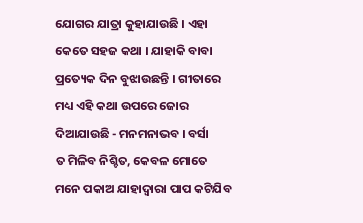ଯୋଗର ଯାତ୍ରା କୁହାଯାଉଛି । ଏହା କେତେ ସହଜ କଥା । ଯାହାକି ବାବା
ପ୍ରତ୍ୟେକ ଦିନ ବୁଝାଉଛନ୍ତି । ଗୀତାରେ ମଧ୍ୟ ଏହି କଥା ଉପରେ ଜୋର ଦିଆଯାଉଛି - ମନମନାଭବ । ବର୍ସା
ତ ମିଳିବ ନିଶ୍ଚିତ, କେବଳ ମୋତେ ମନେ ପକାଅ ଯାହାଦ୍ୱାରା ପାପ କଟିଯିବ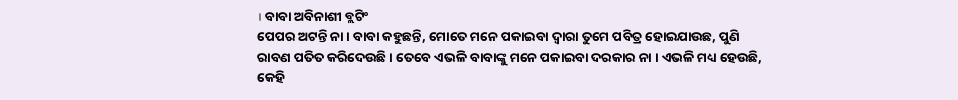। ବାବା ଅବିନାଶୀ ବ୍ଲଟିଂ
ପେପର ଅଟନ୍ତି ନା । ବାବା କହୁଛନ୍ତି, ମୋତେ ମନେ ପକାଇବା ଦ୍ୱାରା ତୁମେ ପବିତ୍ର ହୋଇଯାଉଛ, ପୁଣି
ରାବଣ ପତିତ କରିଦେଉଛି । ତେବେ ଏଭଳି ବାବାଙ୍କୁ ମନେ ପକାଇବା ଦରକାର ନା । ଏଭଳି ମଧ୍ୟ ହେଉଛି,
କେହି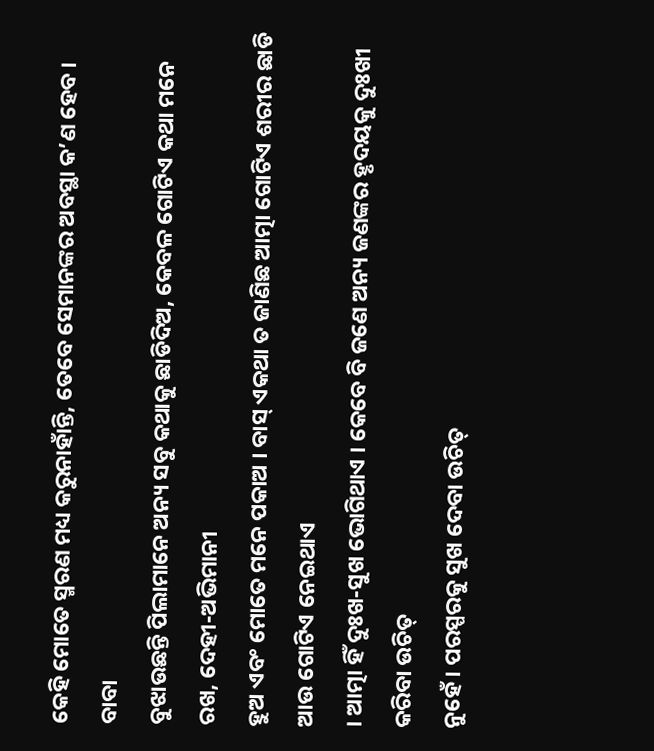କେହି ମୋତେ ସ୍ମରଣ ମଧ୍ୟ କରୁନାହାଁନ୍ତି, ତେବେ ସେମାନଙ୍କର ଅବସ୍ଥା କ’ଣ ହେବ । ବାବା
ବୁଝାଉଛନ୍ତି ପିଲାମାନେ ଅନ୍ୟ ସବୁ କଥାକୁ ଛାଡିଦିଅ, କେବଳ ଗୋଟିଏ କଥା ମନେ ରଖ, ଦେହୀ-ଅଭିମାନୀ
ହୁଅ ଏବଂ ମୋତେ ମନେ ପକାଅ । ବାସ୍ ଏକଥା ତ ଜାଣିଛ ଆତ୍ମା ଗୋଟିଏ ଶରୀର ଛାଡି ଆଉ ଗୋଟିଏ ନେଇଥାଏ
। ଆତ୍ମା ହିଁ ଦୁଃଖ-ସୁଖ ଭୋଗିଥାଏ । କେବେ ବି ଜଣେ ଅନ୍ୟ ଜଣଙ୍କର ହୃଦୟକୁ ଦୁଃଖୀ କରିବା ଉଚିତ୍
ନୁହେଁ । ପରସ୍ପରକୁ ସୁଖ ଦେବା ଉଚିତ୍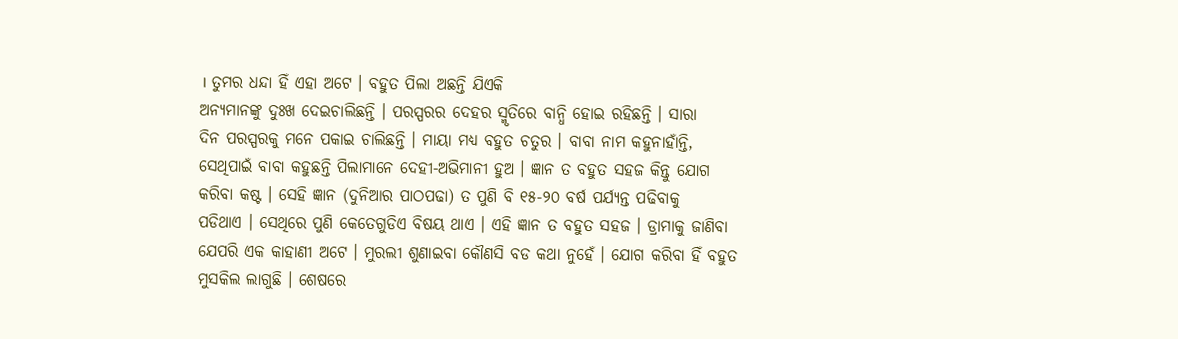। ତୁମର ଧନ୍ଦା ହିଁ ଏହା ଅଟେ । ବହୁତ ପିଲା ଅଛନ୍ତି ଯିଏକି
ଅନ୍ୟମାନଙ୍କୁ ଦୁଃଖ ଦେଇଚାଲିଛନ୍ତି । ପରସ୍ପରର ଦେହର ସ୍ମୃତିରେ ବାନ୍ଧି ହୋଇ ରହିଛନ୍ତି । ସାରା
ଦିନ ପରସ୍ପରକୁ ମନେ ପକାଇ ଚାଲିଛନ୍ତି । ମାୟା ମଧ୍ୟ ବହୁତ ଚତୁର । ବାବା ନାମ କହୁନାହାଁନ୍ତି,
ସେଥିପାଇଁ ବାବା କହୁଛନ୍ତି ପିଲାମାନେ ଦେହୀ-ଅଭିମାନୀ ହୁଅ । ଜ୍ଞାନ ତ ବହୁତ ସହଜ କିନ୍ତୁ ଯୋଗ
କରିବା କଷ୍ଟ । ସେହି ଜ୍ଞାନ (ଦୁନିଆର ପାଠପଢା) ତ ପୁଣି ବି ୧୫-୨୦ ବର୍ଷ ପର୍ଯ୍ୟନ୍ତ ପଢିବାକୁ
ପଡିଥାଏ । ସେଥିରେ ପୁଣି କେତେଗୁଡିଏ ବିଷୟ ଥାଏ । ଏହି ଜ୍ଞାନ ତ ବହୁତ ସହଜ । ଡ୍ରାମାକୁ ଜାଣିବା
ଯେପରି ଏକ କାହାଣୀ ଅଟେ । ମୁରଲୀ ଶୁଣାଇବା କୌଣସି ବଡ କଥା ନୁହେଁ । ଯୋଗ କରିବା ହିଁ ବହୁତ
ମୁସକିଲ ଲାଗୁଛି । ଶେଷରେ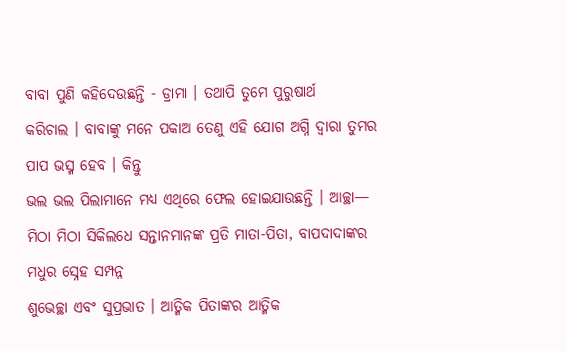ବାବା ପୁଣି କହିଦେଉଛନ୍ତି - ଡ୍ରାମା । ତଥାପି ତୁମେ ପୁରୁଷାର୍ଥ
କରିଚାଲ । ବାବାଙ୍କୁ ମନେ ପକାଅ ତେଣୁ ଏହି ଯୋଗ ଅଗ୍ନି ଦ୍ୱାରା ତୁମର ପାପ ଭସ୍ମ ହେବ । କିନ୍ତୁ
ଭଲ ଭଲ ପିଲାମାନେ ମଧ୍ୟ ଏଥିରେ ଫେଲ ହୋଇଯାଉଛନ୍ତି । ଆଚ୍ଛା—
ମିଠା ମିଠା ସିକିଲଧେ ସନ୍ତାନମାନଙ୍କ ପ୍ରତି ମାତା-ପିତା, ବାପଦାଦାଙ୍କର ମଧୁର ସ୍ନେହ ସମ୍ପନ୍ନ
ଶୁଭେଚ୍ଛା ଏବଂ ସୁପ୍ରଭାତ । ଆତ୍ମିକ ପିତାଙ୍କର ଆତ୍ମିକ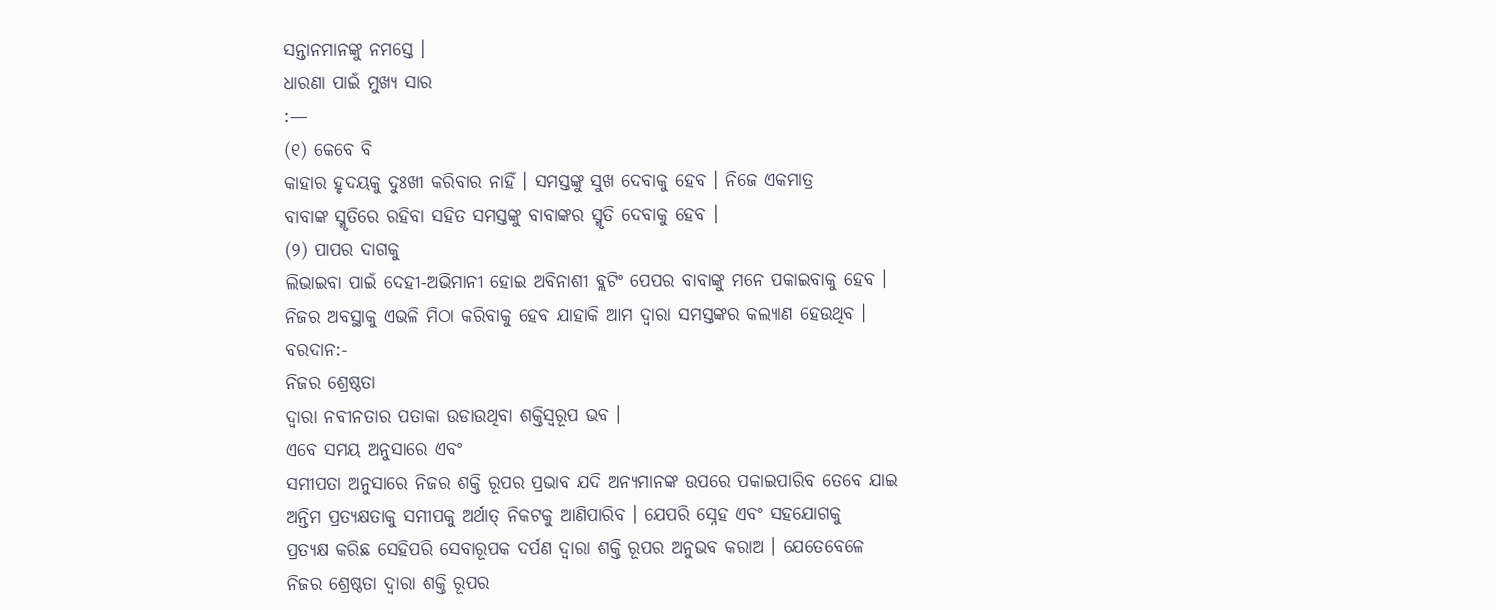ସନ୍ତାନମାନଙ୍କୁ ନମସ୍ତେ ।
ଧାରଣା ପାଇଁ ମୁଖ୍ୟ ସାର
:—
(୧) କେବେ ବି
କାହାର ହୃଦୟକୁ ଦୁଃଖୀ କରିବାର ନାହିଁ । ସମସ୍ତଙ୍କୁ ସୁଖ ଦେବାକୁ ହେବ । ନିଜେ ଏକମାତ୍ର
ବାବାଙ୍କ ସ୍ମୃତିରେ ରହିବା ସହିତ ସମସ୍ତଙ୍କୁ ବାବାଙ୍କର ସ୍ମୃତି ଦେବାକୁ ହେବ ।
(୨) ପାପର ଦାଗକୁ
ଲିଭାଇବା ପାଇଁ ଦେହୀ-ଅଭିମାନୀ ହୋଇ ଅବିନାଶୀ ବ୍ଲଟିଂ ପେପର ବାବାଙ୍କୁ ମନେ ପକାଇବାକୁ ହେବ ।
ନିଜର ଅବସ୍ଥାକୁ ଏଭଳି ମିଠା କରିବାକୁ ହେବ ଯାହାକି ଆମ ଦ୍ୱାରା ସମସ୍ତଙ୍କର କଲ୍ୟାଣ ହେଉଥିବ ।
ବରଦାନ:-
ନିଜର ଶ୍ରେଷ୍ଠତା
ଦ୍ୱାରା ନବୀନତାର ପତାକା ଉଡାଉଥିବା ଶକ୍ତିସ୍ୱରୂପ ଭବ ।
ଏବେ ସମୟ ଅନୁସାରେ ଏବଂ
ସମୀପତା ଅନୁସାରେ ନିଜର ଶକ୍ତି ରୂପର ପ୍ରଭାବ ଯଦି ଅନ୍ୟମାନଙ୍କ ଉପରେ ପକାଇପାରିବ ତେବେ ଯାଇ
ଅନ୍ତିମ ପ୍ରତ୍ୟକ୍ଷତାକୁ ସମୀପକୁ ଅର୍ଥାତ୍ ନିକଟକୁ ଆଣିପାରିବ । ଯେପରି ସ୍ନେହ ଏବଂ ସହଯୋଗକୁ
ପ୍ରତ୍ୟକ୍ଷ କରିଛ ସେହିପରି ସେବାରୂପକ ଦର୍ପଣ ଦ୍ୱାରା ଶକ୍ତି ରୂପର ଅନୁଭବ କରାଅ । ଯେତେବେଳେ
ନିଜର ଶ୍ରେଷ୍ଠତା ଦ୍ୱାରା ଶକ୍ତି ରୂପର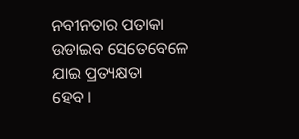ନବୀନତାର ପତାକା ଉଡାଇବ ସେତେବେଳେ ଯାଇ ପ୍ରତ୍ୟକ୍ଷତା
ହେବ ।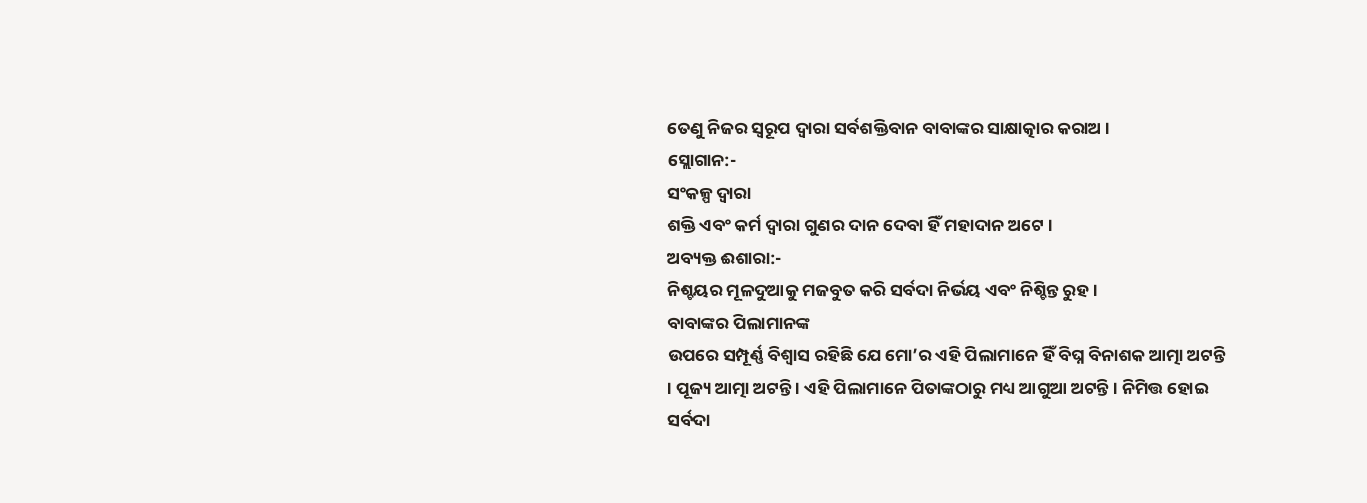ତେଣୁ ନିଜର ସ୍ୱରୂପ ଦ୍ୱାରା ସର୍ବଶକ୍ତିବାନ ବାବାଙ୍କର ସାକ୍ଷାତ୍କାର କରାଅ ।
ସ୍ଲୋଗାନ:-
ସଂକଳ୍ପ ଦ୍ୱାରା
ଶକ୍ତି ଏବଂ କର୍ମ ଦ୍ୱାରା ଗୁଣର ଦାନ ଦେବା ହିଁ ମହାଦାନ ଅଟେ ।
ଅବ୍ୟକ୍ତ ଈଶାରା:-
ନିଶ୍ଚୟର ମୂଳଦୁଆକୁ ମଜବୁତ କରି ସର୍ବଦା ନିର୍ଭୟ ଏବଂ ନିଶ୍ଚିନ୍ତ ରୁହ ।
ବାବାଙ୍କର ପିଲାମାନଙ୍କ
ଉପରେ ସମ୍ପୂର୍ଣ୍ଣ ବିଶ୍ୱାସ ରହିଛି ଯେ ମୋ’ର ଏହି ପିଲାମାନେ ହିଁ ବିଘ୍ନ ବିନାଶକ ଆତ୍ମା ଅଟନ୍ତି
। ପୂଜ୍ୟ ଆତ୍ମା ଅଟନ୍ତି । ଏହି ପିଲାମାନେ ପିତାଙ୍କଠାରୁ ମଧ୍ୟ ଆଗୁଆ ଅଟନ୍ତି । ନିମିତ୍ତ ହୋଇ
ସର୍ବଦା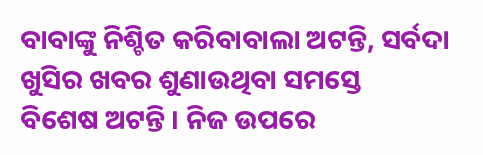ବାବାଙ୍କୁ ନିଶ୍ଚିତ କରିବାବାଲା ଅଟନ୍ତି, ସର୍ବଦା ଖୁସିର ଖବର ଶୁଣାଉଥିବା ସମସ୍ତେ
ବିଶେଷ ଅଟନ୍ତି । ନିଜ ଉପରେ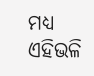ମଧ୍ୟ ଏହିଭଳି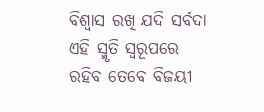ବିଶ୍ୱାସ ରଖି ଯଦି ସର୍ବଦା ଏହି ସ୍ମୃତି ସ୍ୱରୂପରେ
ରହିବ ତେବେ ବିଜୟୀ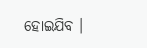ହୋଇଯିବ ।